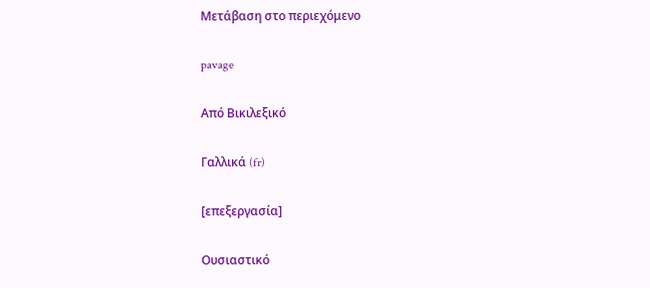Μετάβαση στο περιεχόμενο

pavage

Από Βικιλεξικό

Γαλλικά (fr)

[επεξεργασία]

Ουσιαστικό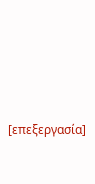[επεξεργασία]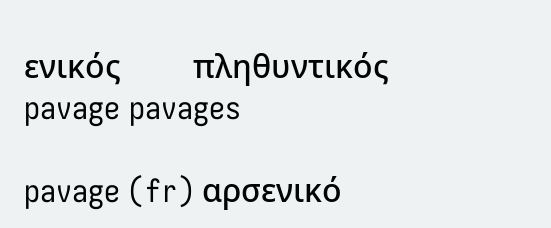ενικός         πληθυντικός
pavage pavages

pavage (fr) αρσενικό